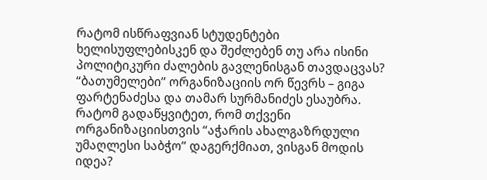რატომ ისწრაფვიან სტუდენტები ხელისუფლებისკენ და შეძლებენ თუ არა ისინი პოლიტიკური ძალების გავლენისგან თავდაცვას? “ბათუმელები” ორგანიზაციის ორ წევრს – გიგა ფარტენაძესა და თამარ სურმანიძეს ესაუბრა.
რატომ გადაწყვიტეთ, რომ თქვენი ორგანიზაციისთვის “აჭარის ახალგაზრდული უმაღლესი საბჭო” დაგერქმიათ, ვისგან მოდის იდეა?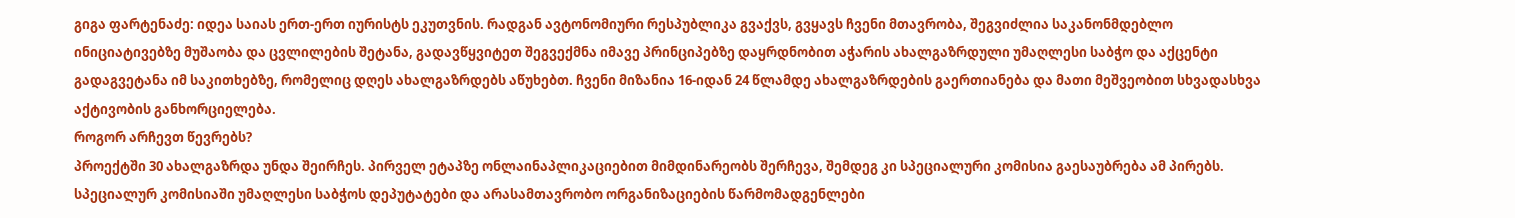გიგა ფარტენაძე: იდეა საიას ერთ-ერთ იურისტს ეკუთვნის. რადგან ავტონომიური რესპუბლიკა გვაქვს, გვყავს ჩვენი მთავრობა, შეგვიძლია საკანონმდებლო ინიციატივებზე მუშაობა და ცვლილების შეტანა, გადავწყვიტეთ შეგვექმნა იმავე პრინციპებზე დაყრდნობით აჭარის ახალგაზრდული უმაღლესი საბჭო და აქცენტი გადაგვეტანა იმ საკითხებზე, რომელიც დღეს ახალგაზრდებს აწუხებთ. ჩვენი მიზანია 16-იდან 24 წლამდე ახალგაზრდების გაერთიანება და მათი მეშვეობით სხვადასხვა აქტივობის განხორციელება.
როგორ არჩევთ წევრებს?
პროექტში 30 ახალგაზრდა უნდა შეირჩეს. პირველ ეტაპზე ონლაინაპლიკაციებით მიმდინარეობს შერჩევა, შემდეგ კი სპეციალური კომისია გაესაუბრება ამ პირებს. სპეციალურ კომისიაში უმაღლესი საბჭოს დეპუტატები და არასამთავრობო ორგანიზაციების წარმომადგენლები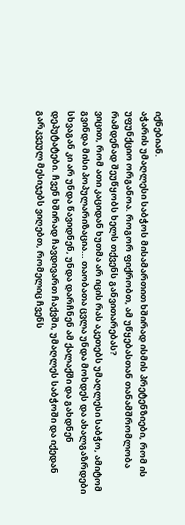იქნებიან.
აჭარის უმაღლესი საბჭოს მისამართით ხშირად ისმის პრეტენზიები, რომ ის უფუნქციო ორგანოა. როგორ ფიქრობთ, ამ უწყებასთან თანამშრომლობა რამდენად შეუწყობს ხელს თქვენს განვითარებას?
ვიცით, რომ ათი კაციდან ხუთმა არ იცის რას აკეთებს უმაღლესი საბჭო, ამიტომ გვინდა მისი პოპულარიზაცია… თაობათა ცვლა უნდა მოხდეს და ახალგაზრდები სხვაგან კი არ უნდა წავიდნენ, უნდა დარჩნენ ამ ქალაქში და გახდნენ დეპუტატები. ჩვენ ხშირად ჩავდივართ ჩაქვში, უმაღლეს საბჭოში და იქედან გარკვეულ მესიჯებს ვიღებთ, რომელიც ჩვენს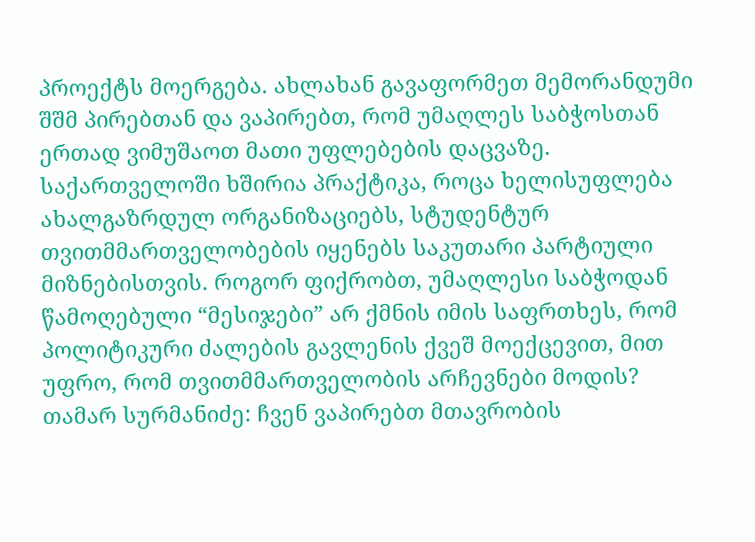პროექტს მოერგება. ახლახან გავაფორმეთ მემორანდუმი შშმ პირებთან და ვაპირებთ, რომ უმაღლეს საბჭოსთან ერთად ვიმუშაოთ მათი უფლებების დაცვაზე.
საქართველოში ხშირია პრაქტიკა, როცა ხელისუფლება ახალგაზრდულ ორგანიზაციებს, სტუდენტურ თვითმმართველობების იყენებს საკუთარი პარტიული მიზნებისთვის. როგორ ფიქრობთ, უმაღლესი საბჭოდან წამოღებული “მესიჯები” არ ქმნის იმის საფრთხეს, რომ პოლიტიკური ძალების გავლენის ქვეშ მოექცევით, მით უფრო, რომ თვითმმართველობის არჩევნები მოდის?
თამარ სურმანიძე: ჩვენ ვაპირებთ მთავრობის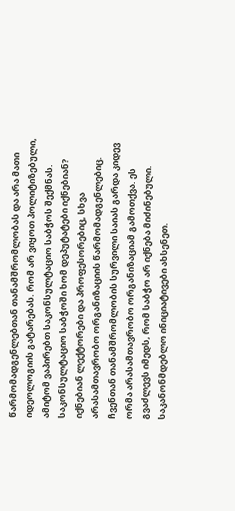წარმომადგენლებთან თანამშრომლობას და არა მათი იდეოლოგიის გატარებას. რომ არ ვიყოთ პოლიტიზებული, ამიტომ ვაპირებთ საკონსულტაციო საბჭოს შექმნას.
საკონსულტაციო საბჭოში ხომ დეპუტატები იქნებიან?
იქნებიან ლექტორები და პროფესორებიც, სხვა არასამთავრობო ორგანიზაციის წარმომადგენლებიც.
ჩვენთან თანამშრომლობის სურვილი საიას გარდა კიდევ ორმა არასამთავრობო ორგანიზაციამ გამოთქვა. ეს გვაძლევს იმედს, რომ საბჭო არ იქნება მიძინებული.
საკანონმდებლო ინიციატივები ახსენეთ.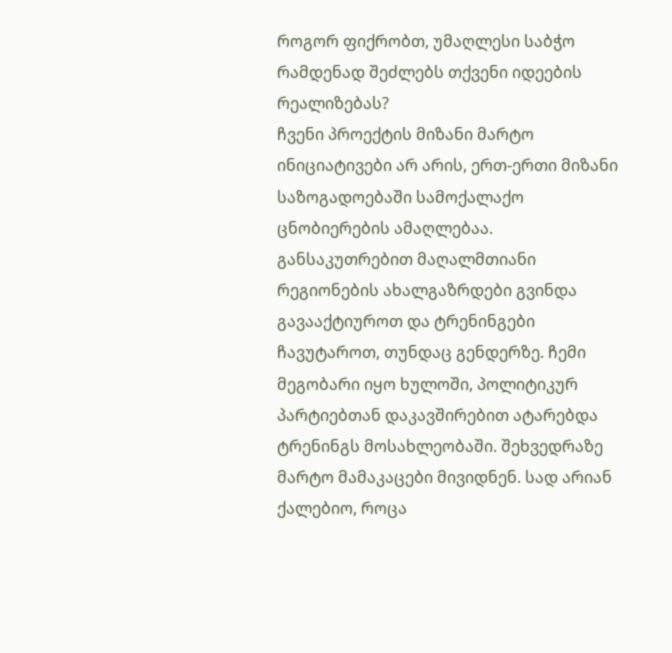როგორ ფიქრობთ, უმაღლესი საბჭო რამდენად შეძლებს თქვენი იდეების რეალიზებას?
ჩვენი პროექტის მიზანი მარტო ინიციატივები არ არის, ერთ-ერთი მიზანი საზოგადოებაში სამოქალაქო ცნობიერების ამაღლებაა. განსაკუთრებით მაღალმთიანი რეგიონების ახალგაზრდები გვინდა გავააქტიუროთ და ტრენინგები ჩავუტაროთ, თუნდაც გენდერზე. ჩემი მეგობარი იყო ხულოში, პოლიტიკურ პარტიებთან დაკავშირებით ატარებდა ტრენინგს მოსახლეობაში. შეხვედრაზე მარტო მამაკაცები მივიდნენ. სად არიან ქალებიო, როცა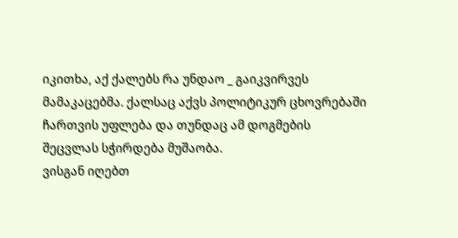იკითხა, აქ ქალებს რა უნდაო _ გაიკვირვეს მამაკაცებმა. ქალსაც აქვს პოლიტიკურ ცხოვრებაში ჩართვის უფლება და თუნდაც ამ დოგმების შეცვლას სჭირდება მუშაობა.
ვისგან იღებთ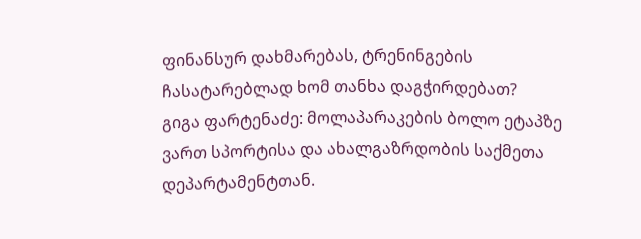ფინანსურ დახმარებას, ტრენინგების ჩასატარებლად ხომ თანხა დაგჭირდებათ?
გიგა ფარტენაძე: მოლაპარაკების ბოლო ეტაპზე ვართ სპორტისა და ახალგაზრდობის საქმეთა დეპარტამენტთან.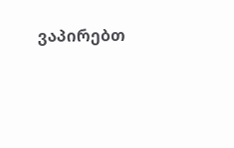ვაპირებთ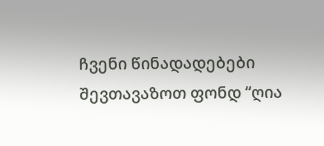ჩვენი წინადადებები შევთავაზოთ ფონდ “ღია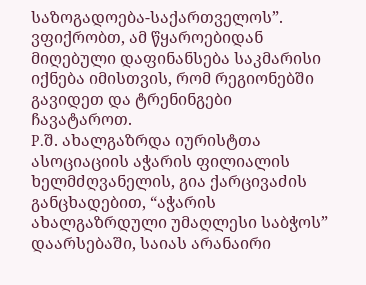საზოგადოება-საქართველოს”. ვფიქრობთ, ამ წყაროებიდან მიღებული დაფინანსება საკმარისი იქნება იმისთვის, რომ რეგიონებში გავიდეთ და ტრენინგები ჩავატაროთ.
P.შ. ახალგაზრდა იურისტთა ასოციაციის აჭარის ფილიალის ხელმძღვანელის, გია ქარცივაძის განცხადებით, “აჭარის ახალგაზრდული უმაღლესი საბჭოს” დაარსებაში, საიას არანაირი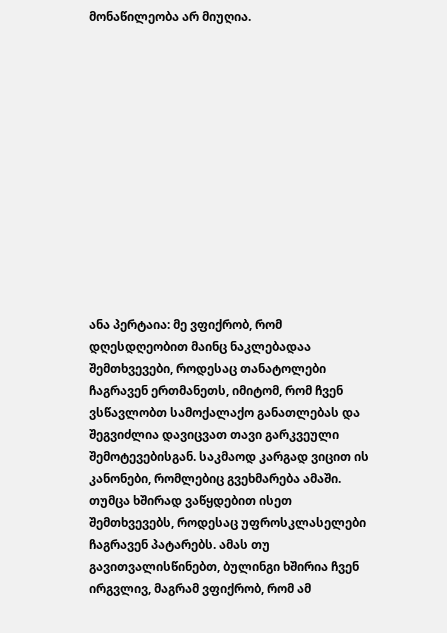მონაწილეობა არ მიუღია.













ანა პერტაია: მე ვფიქრობ, რომ დღესდღეობით მაინც ნაკლებადაა შემთხვევები, როდესაც თანატოლები ჩაგრავენ ერთმანეთს, იმიტომ, რომ ჩვენ ვსწავლობთ სამოქალაქო განათლებას და შეგვიძლია დავიცვათ თავი გარკვეული შემოტევებისგან. საკმაოდ კარგად ვიცით ის კანონები, რომლებიც გვეხმარება ამაში. თუმცა ხშირად ვაწყდებით ისეთ შემთხვევებს, როდესაც უფროსკლასელები ჩაგრავენ პატარებს. ამას თუ გავითვალისწინებთ, ბულინგი ხშირია ჩვენ ირგვლივ, მაგრამ ვფიქრობ, რომ ამ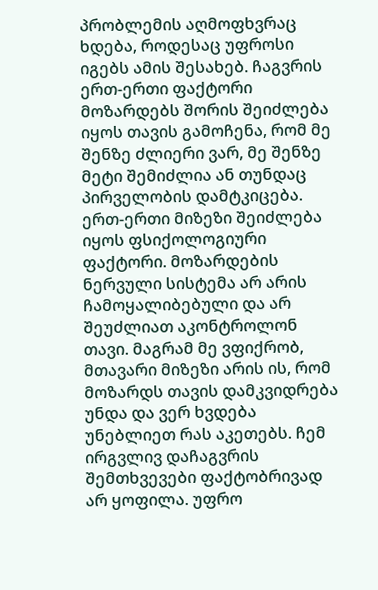პრობლემის აღმოფხვრაც ხდება, როდესაც უფროსი იგებს ამის შესახებ. ჩაგვრის ერთ-ერთი ფაქტორი მოზარდებს შორის შეიძლება იყოს თავის გამოჩენა, რომ მე შენზე ძლიერი ვარ, მე შენზე მეტი შემიძლია ან თუნდაც პირველობის დამტკიცება. ერთ-ერთი მიზეზი შეიძლება იყოს ფსიქოლოგიური ფაქტორი. მოზარდების ნერვული სისტემა არ არის ჩამოყალიბებული და არ შეუძლიათ აკონტროლონ თავი. მაგრამ მე ვფიქრობ, მთავარი მიზეზი არის ის, რომ მოზარდს თავის დამკვიდრება უნდა და ვერ ხვდება უნებლიეთ რას აკეთებს. ჩემ ირგვლივ დაჩაგვრის შემთხვევები ფაქტობრივად არ ყოფილა. უფრო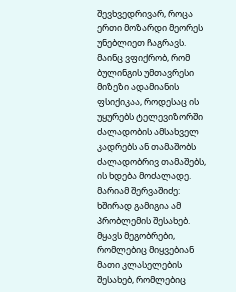შევხვედრივარ, როცა ერთი მოზარდი მეორეს უნებლიეთ ჩაგრავს. მაინც ვფიქრობ, რომ ბულინგის უმთავრესი მიზეზი ადამიანის ფსიქიკაა, როდესაც ის უყურებს ტელევიზორში ძალადობის ამსახველ კადრებს ან თამაშობს ძალადობრივ თამაშებს, ის ხდება მოძალადე.
მარიამ შერვაშიძე: ხშირად გამიგია ამ პრობლემის შესახებ. მყავს მეგობრები, რომლებიც მიყვებიან მათი კლასელების შესახებ, რომლებიც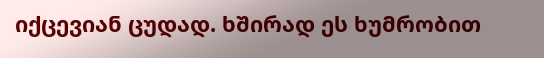იქცევიან ცუდად. ხშირად ეს ხუმრობით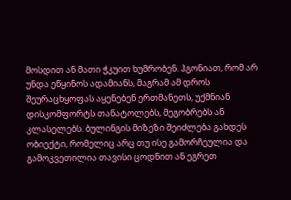მოსდით ან მათი ჭკუით ხუმრობენ. ჰგონიათ, რომ არ უნდა ეწყინოს ადამიანს, მაგრამ ამ დროს შეურაცხყოფას აყენებენ ერთმანეთს, უქმნიან დისკომფორტს თანატოლებს, მეგობრებს ან კლასელებს. ბულინგის მიზეზი შეიძლება გახდეს ობიექტი, რომელიც არც თუ ისე გამორჩეულია და გამოკვეთილია თავისი ცოდნით ან ეგრეთ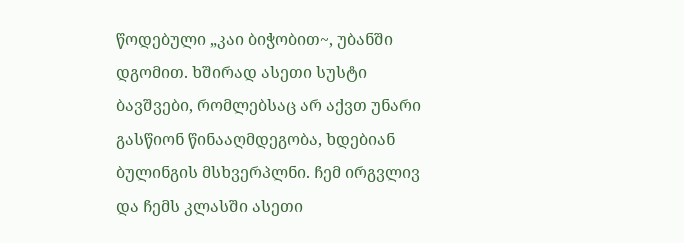წოდებული „კაი ბიჭობით~, უბანში დგომით. ხშირად ასეთი სუსტი ბავშვები, რომლებსაც არ აქვთ უნარი გასწიონ წინააღმდეგობა, ხდებიან ბულინგის მსხვერპლნი. ჩემ ირგვლივ და ჩემს კლასში ასეთი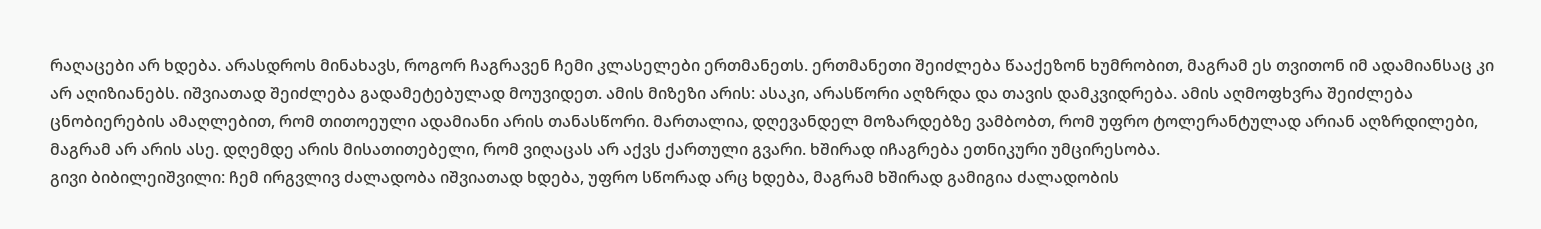რაღაცები არ ხდება. არასდროს მინახავს, როგორ ჩაგრავენ ჩემი კლასელები ერთმანეთს. ერთმანეთი შეიძლება წააქეზონ ხუმრობით, მაგრამ ეს თვითონ იმ ადამიანსაც კი არ აღიზიანებს. იშვიათად შეიძლება გადამეტებულად მოუვიდეთ. ამის მიზეზი არის: ასაკი, არასწორი აღზრდა და თავის დამკვიდრება. ამის აღმოფხვრა შეიძლება ცნობიერების ამაღლებით, რომ თითოეული ადამიანი არის თანასწორი. მართალია, დღევანდელ მოზარდებზე ვამბობთ, რომ უფრო ტოლერანტულად არიან აღზრდილები, მაგრამ არ არის ასე. დღემდე არის მისათითებელი, რომ ვიღაცას არ აქვს ქართული გვარი. ხშირად იჩაგრება ეთნიკური უმცირესობა.
გივი ბიბილეიშვილი: ჩემ ირგვლივ ძალადობა იშვიათად ხდება, უფრო სწორად არც ხდება, მაგრამ ხშირად გამიგია ძალადობის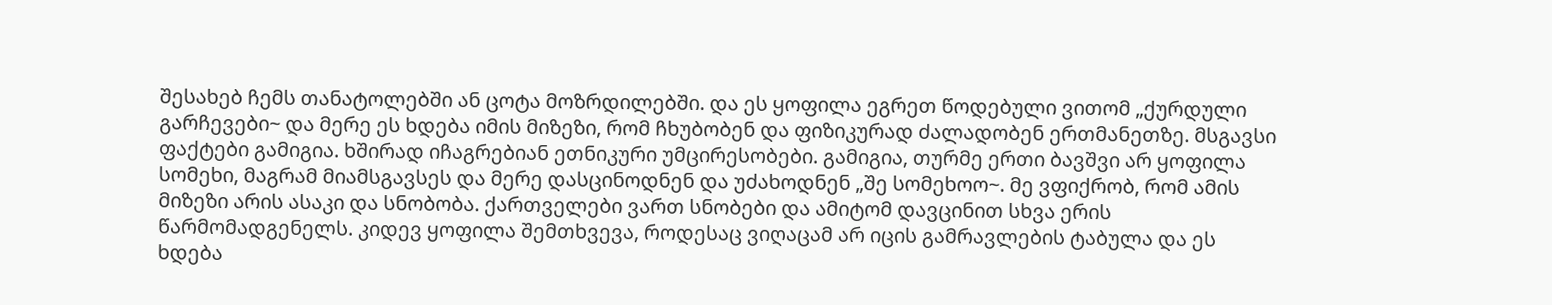შესახებ ჩემს თანატოლებში ან ცოტა მოზრდილებში. და ეს ყოფილა ეგრეთ წოდებული ვითომ „ქურდული გარჩევები~ და მერე ეს ხდება იმის მიზეზი, რომ ჩხუბობენ და ფიზიკურად ძალადობენ ერთმანეთზე. მსგავსი ფაქტები გამიგია. ხშირად იჩაგრებიან ეთნიკური უმცირესობები. გამიგია, თურმე ერთი ბავშვი არ ყოფილა სომეხი, მაგრამ მიამსგავსეს და მერე დასცინოდნენ და უძახოდნენ „შე სომეხოო~. მე ვფიქრობ, რომ ამის მიზეზი არის ასაკი და სნობობა. ქართველები ვართ სნობები და ამიტომ დავცინით სხვა ერის წარმომადგენელს. კიდევ ყოფილა შემთხვევა, როდესაც ვიღაცამ არ იცის გამრავლების ტაბულა და ეს ხდება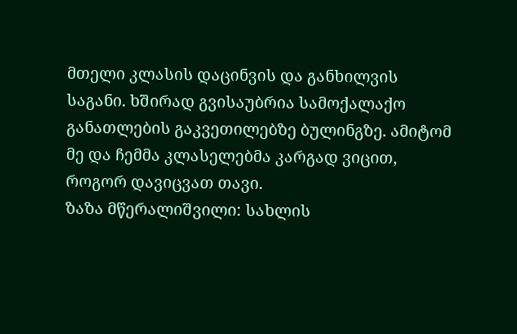მთელი კლასის დაცინვის და განხილვის საგანი. ხშირად გვისაუბრია სამოქალაქო განათლების გაკვეთილებზე ბულინგზე. ამიტომ მე და ჩემმა კლასელებმა კარგად ვიცით, როგორ დავიცვათ თავი.
ზაზა მწერალიშვილი: სახლის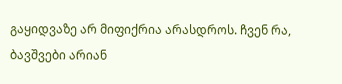გაყიდვაზე არ მიფიქრია არასდროს. ჩვენ რა, ბავშვები არიან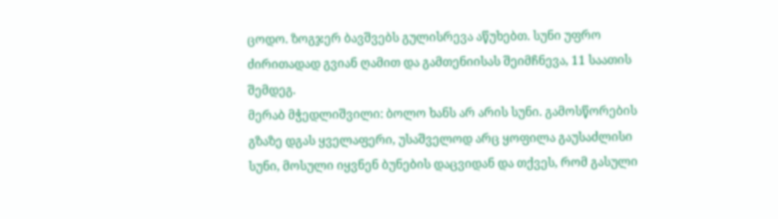ცოდო. ზოგჯერ ბავშვებს გულისრევა აწუხებთ. სუნი უფრო ძირითადად გვიან ღამით და გამთენიისას შეიმჩნევა, 11 საათის შემდეგ.
მერაბ მჭედლიშვილი: ბოლო ხანს არ არის სუნი. გამოსწორების გზაზე დგას ყველაფერი, უსაშველოდ არც ყოფილა გაუსაძლისი სუნი, მოსული იყვნენ ბუნების დაცვიდან და თქვეს, რომ გასული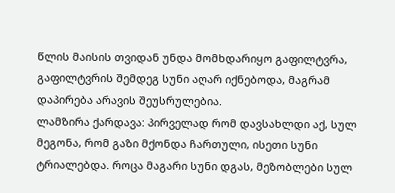წლის მაისის თვიდან უნდა მომხდარიყო გაფილტვრა, გაფილტვრის შემდეგ სუნი აღარ იქნებოდა, მაგრამ დაპირება არავის შეუსრულებია.
ლამზირა ქარდავა: პირველად რომ დავსახლდი აქ, სულ მეგონა, რომ გაზი მქონდა ჩართული, ისეთი სუნი ტრიალებდა. როცა მაგარი სუნი დგას, მეზობლები სულ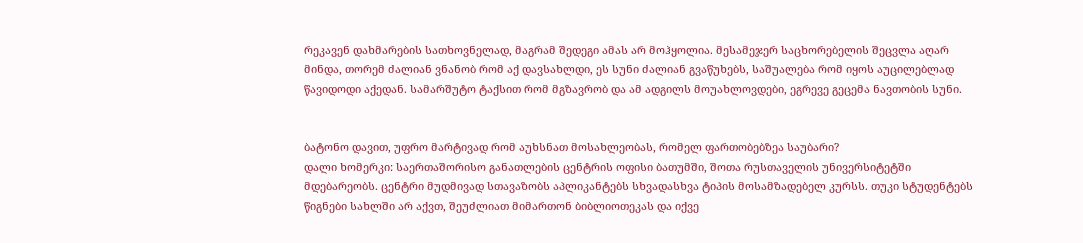რეკავენ დახმარების სათხოვნელად, მაგრამ შედეგი ამას არ მოჰყოლია. მესამეჯერ საცხორებელის შეცვლა აღარ მინდა, თორემ ძალიან ვნანობ რომ აქ დავსახლდი, ეს სუნი ძალიან გვაწუხებს, საშუალება რომ იყოს აუცილებლად წავიდოდი აქედან. სამარშუტო ტაქსით რომ მგზავრობ და ამ ადგილს მოუახლოვდები, ეგრევე გეცემა ნავთობის სუნი.


ბატონო დავით, უფრო მარტივად რომ აუხსნათ მოსახლეობას, რომელ ფართობებზეა საუბარი?
დალი ხომერკი: საერთაშორისო განათლების ცენტრის ოფისი ბათუმში, შოთა რუსთაველის უნივერსიტეტში მდებარეობს. ცენტრი მუდმივად სთავაზობს აპლიკანტებს სხვადასხვა ტიპის მოსამზადებელ კურსს. თუკი სტუდენტებს წიგნები სახლში არ აქვთ, შეუძლიათ მიმართონ ბიბლიოთეკას და იქვე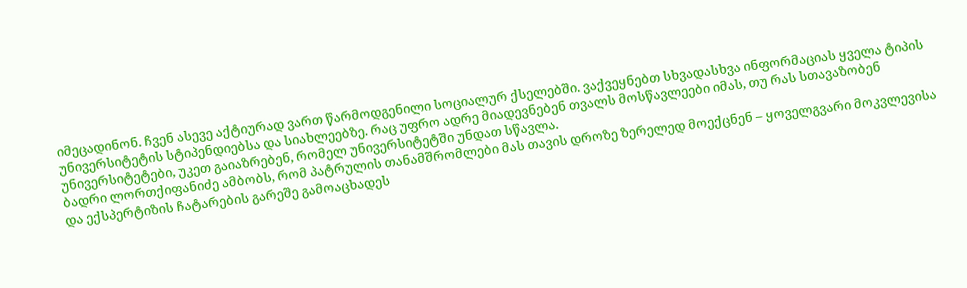იმეცადინონ. ჩვენ ასევე აქტიურად ვართ წარმოდგენილი სოციალურ ქსელებში. ვაქვეყნებთ სხვადასხვა ინფორმაციას ყველა ტიპის უნივერსიტეტის სტიპენდიებსა და სიახლეებზე. რაც უფრო ადრე მიადევნებენ თვალს მოსწავლეები იმას, თუ რას სთავაზობენ უნივერსიტეტები, უკეთ გაიაზრებენ, რომელ უნივერსიტეტში უნდათ სწავლა.
ბადრი ლორთქიფანიძე ამბობს, რომ პატრულის თანამშრომლები მას თავის დროზე ზერელედ მოექცნენ – ყოველგვარი მოკვლევისა და ექსპერტიზის ჩატარების გარეშე გამოაცხადეს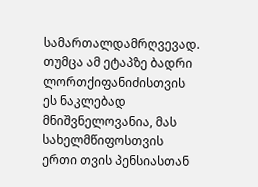სამართალდამრღვევად. თუმცა ამ ეტაპზე ბადრი ლორთქიფანიძისთვის ეს ნაკლებად მნიშვნელოვანია, მას სახელმწიფოსთვის ერთი თვის პენსიასთან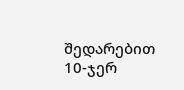შედარებით 10-ჯერ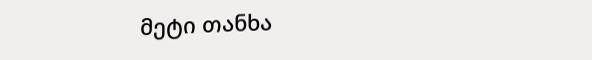მეტი თანხა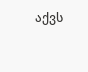აქვს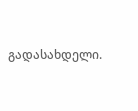გადასახდელი.